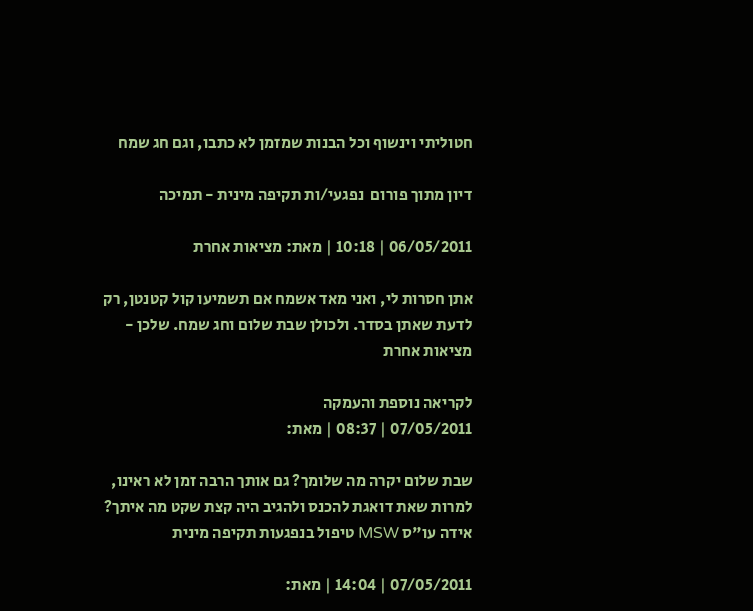חטוליתי וינשוף וכל הבנות שמזמן לא כתבו, וגם חג שמח

דיון מתוך פורום  נפגעי/ות תקיפה מינית - תמיכה

06/05/2011 | 10:18 | מאת: מציאות אחרת

אתן חסרות לי, ואני מאד אשמח אם תשמיעו קול קטנטן, רק לדעת שאתן בסדר. ולכולן שבת שלום וחג שמח. שלכן - מציאות אחרת

לקריאה נוספת והעמקה
07/05/2011 | 08:37 | מאת:

שבת שלום יקרה מה שלומך? גם אותך הרבה זמן לא ראינו, למרות שאת דואגת להכנס ולהגיב היה קצת שקט מה איתך? אידה עו"ס MSW טיפול בנפגעות תקיפה מינית

07/05/2011 | 14:04 | מאת: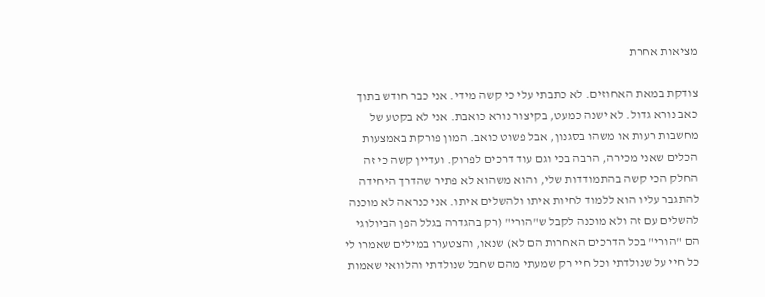מציאות אחרת

צודקת במאת האחוזים. לא כתבתי עלי כי קשה מידי. אני כבר חודש בתוך כאב נורא גדול. לא ישנה כמעט, בקיצור נורא כואבת. אני לא בקטע של מחשבות רעות או משהו בסגנון, אבל פשוט כואב. המון פורקת באמצעות הכלים שאני מכירה, הרבה בכי וגם עוד דרכים לפרוק. ועדיין קשה כי זה החלק הכי קשה בהתמודדות שלי, והוא משהוא לא פתיר שהדרך היחידה להתגבר עליו הוא ללמוד לחיות איתו ולהשלים איתו. אני כנראה לא מוכנה להשלים עם זה ולא מוכנה לקבל ש"הורי" (רק בהגדרה בגלל הפן הביולוגי הם "הורי" בכל הדרכים האחרות הם לא) שנאו, והצטערו במילים שאמרו לי כל חיי על שנולדתי וכל חיי רק שמעתי מהם שחבל שנולדתי והלוואי שאמות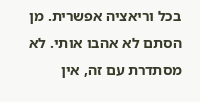בכל וריאציה אפשרית. מן הסתם לא אהבו אותי. לא מסתדרת עם זה, אין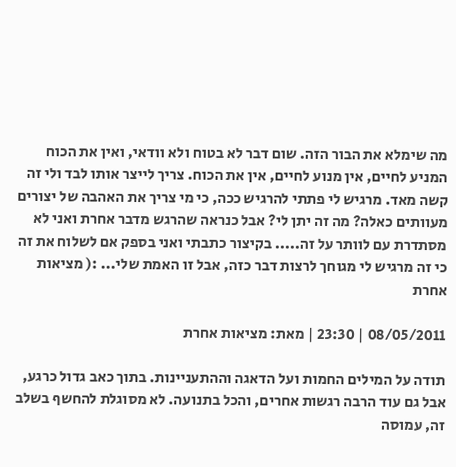מה שימלא את הבור הזה. שום דבר לא בטוח ולא וודאי, ואין את הכוח המניע לחיים, אין מנוע לחיים, אין את הכוח. צריך לייצר אותו לבד ולי זה קשה מאד. מרגיש לי פתתי להרגיש ככה, כי מי צריך את האהבה של יצורים מעוותים כאלה? מה זה יתן לי? אבל כנראה שהרגש מדבר אחרת ואני לא מסתדרת עם לוותר על זה..... בקיצור כתבתי ואני בספק אם לשלוח את זה כי זה מרגיש לי מגוחך לרצות דבר כזה, אבל זו האמת שלי... :( מציאות אחרת

08/05/2011 | 23:30 | מאת: מציאות אחרת

תודה על המילים החמות ועל הדאגה וההתעניינות. בתוך כאב גדול כרגע, אבל גם עוד הרבה רגשות אחרים, והכל בתנועה. לא מסוגלת להחשף בשלב זה, עמוסה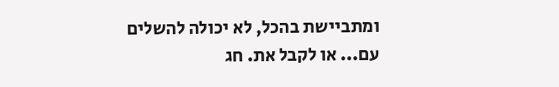ומתביישת בהכל, לא יכולה להשלים עם... או לקבל את. חג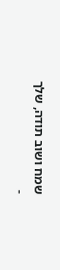שמח ושוב תודה, שלך -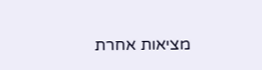מציאות אחרת